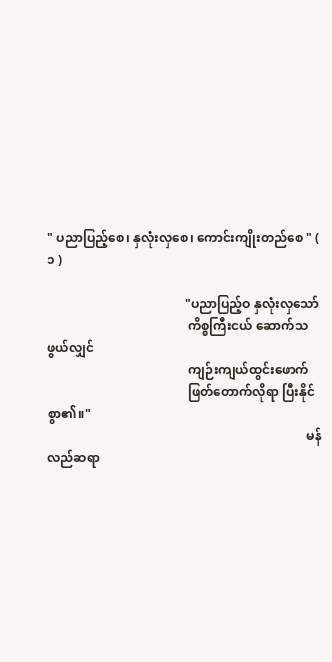" ပညာပြည့်စေ၊ နှလုံးလှစေ၊ ကောင်းကျိုးတည်စေ " ( ၁ )

                                            "ပညာပြည့်ဝ နှလုံးလှသော်
                                             ကိစ္စကြီးငယ် ဆောက်သဖွယ်လျှင်
                                             ကျဉ်းကျယ်ထွင်းဖောက်
                                             ဖြတ်တောက်လိုရာ ပြီးနိုင်စွာ၏။"
                                                                                   မန်လည်ဆရာ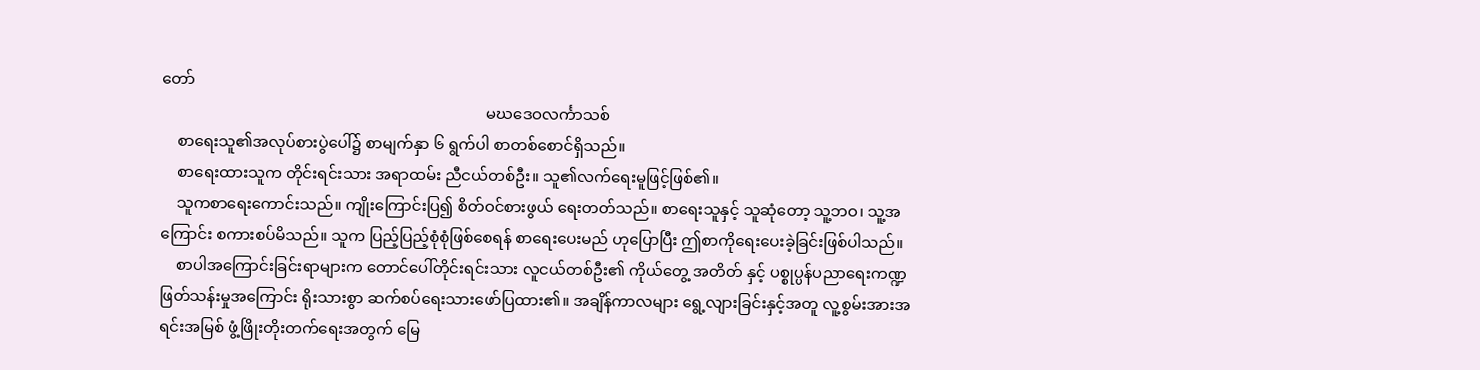တော်
                                                                                   မဃဒေဝလင်္ကာသစ်
    စာရေးသူ၏အလုပ်စားပွဲပေါ်၌ စာမျက်နှာ ၆ ရွက်ပါ စာတစ်စောင်ရှိသည်။
    စာရေးထားသူက တိုင်းရင်းသား အရာထမ်း ညီငယ်တစ်ဦး။ သူ၏လက်ရေးမူဖြင့်ဖြစ်၏။
    သူကစာရေးကောင်းသည်။ ကျိုးကြောင်းပြ၍ စိတ်ဝင်စားဖွယ် ရေးတတ်သည်။ စာရေးသူနှင့် သူဆုံတော့ သူ့ဘဝ၊ သူ့အကြောင်း စကားစပ်မိသည်။ သူက ပြည့်ပြည့်စုံစုံဖြစ်စေရန် စာရေးပေးမည် ဟုပြောပြီး ဤစာကိုရေးပေးခဲ့ခြင်းဖြစ်ပါသည်။
    စာပါအကြောင်းခြင်းရာများက တောင်ပေါ်တိုင်းရင်းသား လူငယ်တစ်ဦး၏ ကိုယ်တွေ့ အတိတ် နှင့် ပစ္စုပ္ပန်ပညာရေးကဏ္ဍ ဖြတ်သန်းမှုအကြောင်း ရိုးသားစွာ ဆက်စပ်ရေးသားဖော်ပြထား၏။ အချိန်ကာလ‌များ ရွေ့လျားခြင်းနှင့်အတူ လူ့စွမ်းအားအရင်းအမြစ် ဖွံ့ဖြိုးတိုးတက်ရေးအတွက် မြေ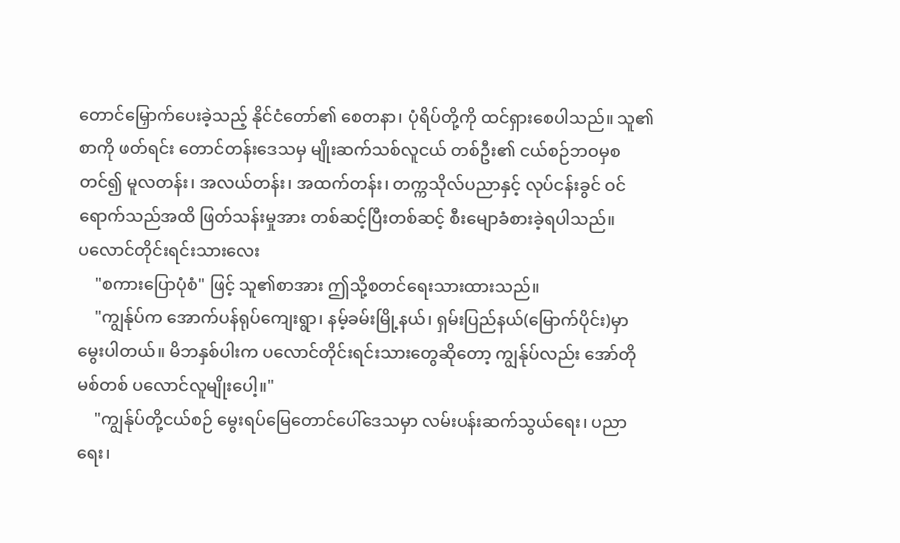တောင်မြှောက်ပေးခဲ့သည့် နိုင်ငံတော်၏ စေတနာ၊ ပုံရိပ်တို့ကို ထင်ရှားစေပါသည်။ သူ၏စာကို ဖတ်ရင်း တောင်တန်းဒေသမှ မျိုးဆက်သစ်လူငယ် တစ်ဦး၏ ငယ်စဉ်ဘဝမှစတင်၍ မူလတန်း၊ အလယ်တန်း၊ အထက်တန်း၊ တက္ကသိုလ်ပညာနှင့် လုပ်ငန်းခွင် ဝင်ရောက်သည်အထိ ဖြတ်သန်းမှုအား တစ်ဆင့်ပြီးတစ်ဆင့် စီးမျောခံစားခဲ့ရပါသည်။
ပလောင်တိုင်းရင်းသားလေး
    "စကားပြောပုံစံ" ဖြင့် သူ၏စာအား ဤသို့စတင်ရေးသားထားသည်။
    "ကျွန်ုပ်က အောက်ပန်ရုပ်ကျေးရွာ၊ နမ့်ခမ်းမြို့နယ်၊ ရှမ်းပြည်နယ်(မြောက်ပိုင်း)မှာ မွေးပါတယ်။ မိဘနှစ်ပါးက ပလောင်တိုင်းရင်းသားတွေဆိုတော့ ကျွန်ုပ်လည်း အော်တိုမစ်တစ် ပလောင်လူမျိုးပေါ့။"
    "ကျွန်ုပ်တို့ငယ်စဉ် မွေးရပ်မြေတောင်ပေါ်ဒေသမှာ လမ်းပန်းဆက်သွယ်ရေး၊ ပညာရေး၊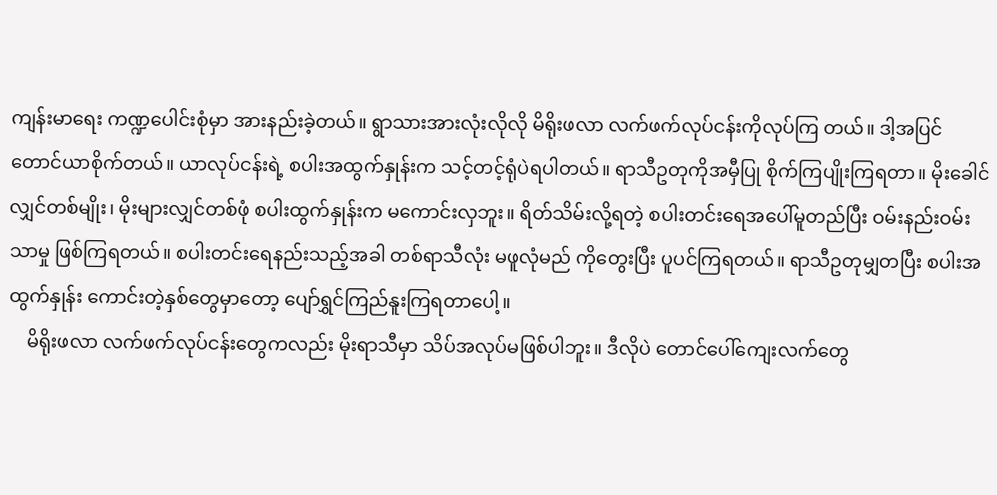ကျန်းမာရေး ကဏ္ဍပေါင်းစုံမှာ အားနည်းခဲ့တယ်။ ရွာသားအားလုံးလိုလို မိရိုးဖလာ လက်ဖက်လုပ်ငန်းကိုလုပ်ကြ တယ်။ ဒါ့အပြင် တောင်ယာစိုက်တယ်။ ယာလုပ်ငန်းရဲ့ စပါးအထွက်နှုန်းက သင့်တင့်ရုံပဲရပါတယ်။ ရာသီဥတုကိုအမှီပြု စိုက်ကြပျိုးကြရတာ။ မိုးခေါင်လျှင်တစ်မျိုး၊ မိုးများလျှင်တစ်ဖုံ စပါးထွက်နှုန်းက မကောင်းလှဘူး။ ရိတ်သိမ်းလို့ရတဲ့ စပါးတင်းရေအပေါ်မူတည်ပြီး ဝမ်းနည်းဝမ်းသာမှု ဖြစ်ကြရတယ်။ စပါးတင်းရေနည်းသည့်အခါ တစ်ရာသီလုံး မဖူလုံမည် ကိုတွေးပြီး ပူပင်ကြရတယ်။ ရာသီဥတုမျှတပြီး စပါးအထွက်နှုန်း ကောင်းတဲ့နှစ်တွေမှာတော့ ပျော်ရွှင်ကြည်နူးကြရတာပေါ့။
    မိရိုးဖလာ လက်ဖက်လုပ်ငန်းတွေကလည်း မိုးရာသီမှာ သိပ်အလုပ်မဖြစ်ပါဘူး။ ဒီလိုပဲ တောင်ပေါ်ကျေးလက်တွေ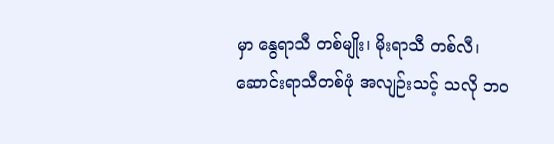မှာ နွေရာသီ တစ်မျိုး၊ မိုးရာသီ တစ်လီ၊ ဆောင်းရာသီတစ်ဖုံ အလျဉ်းသင့် သလို ဘဝ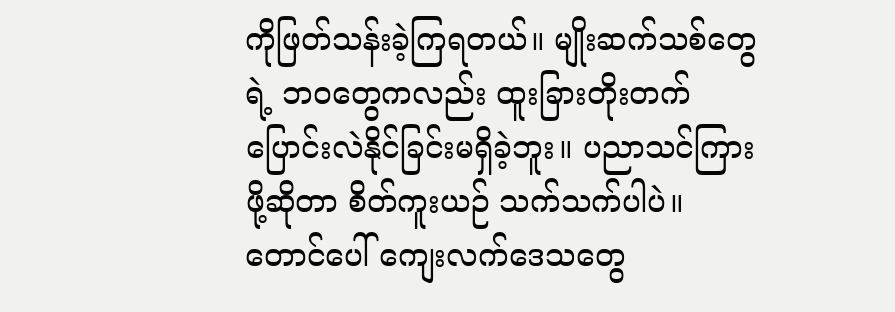ကိုဖြတ်သန်းခဲ့ကြရတယ်။ မျိုးဆက်သစ်တွေရဲ့ ဘဝတွေကလည်း ထူးခြားတိုးတက် ပြောင်းလဲနိုင်ခြင်းမရှိခဲ့ဘူး။ ပညာသင်ကြားဖို့ဆိုတာ စိတ်ကူးယဉ် သက်သက်ပါပဲ။ တောင်ပေါ် ကျေးလက်ဒေသတွေ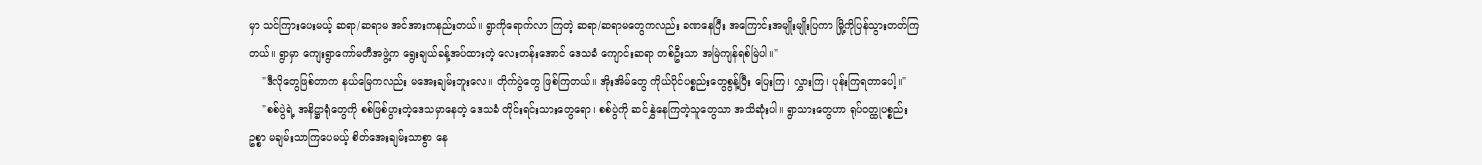မှာ သင်ကြားပေးမယ့် ဆရာ/ဆရာမ အင်အားကနည်းတယ်။ ရွာကိုရောက်လာ ကြတဲ့ ဆရာ/ဆရာမတွေကလည်း ခဏနေပြီး အကြောင်းအမျိုးမျိုးပြကာ မြို့ကိုပြန်သွားတတ်ကြတယ်။ ရွာမှာ ကျေးရွာကော်မတီအဖွဲ့က ရွေးချယ်ခန့်အပ်ထားတဲ့ လေးတန်းအောင် ဒေသခံ ကျောင်းဆရာ တစ်ဦးသာ အမြဲကျန်ရစ်မြဲပါ။"
    "ဒီလိုတွေဖြစ်တာက နယ်မြေကလည်း မအေးချမ်းဘူးလေ။ တိုက်ပွဲတွေ ဖြစ်ကြတယ်။ အိုးအိမ်တွေ ကိုယ်ပိုင်ပစ္စည်းတွေစွန့်ပြီး ပြေးကြ၊ လွှားကြ၊ ပုန်းကြရတာပေါ့။"
    "စစ်ပွဲရဲ့ အနိဋ္ဌာရုံတွေကို စစ်ဖြစ်ပွားတဲ့ဒေသမှာနေတဲ့ ဒေသခံ တိုင်းရင်းသားတွေရော၊ စစ်ပွဲကို ဆင်နွှဲနေကြတဲ့သူတွေသာ အသိဆုံးပါ။ ရွာသားတွေဟာ ရုပ်ဝတ္ထုပစ္စည်းဥစ္စာ မချမ်းသာကြပေမယ့် စိတ်အေးချမ်းသာစွာ နေ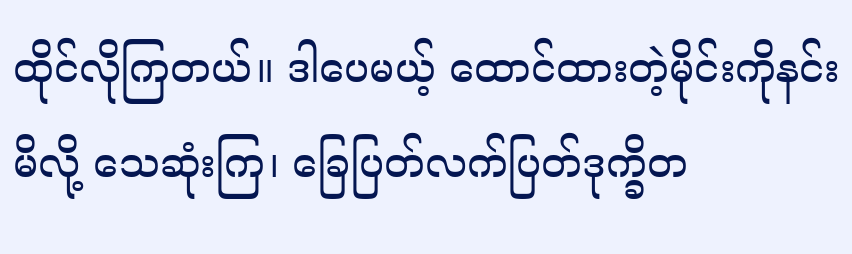ထိုင်လိုကြတယ်။ ဒါပေမယ့် ထောင်ထားတဲ့မိုင်းကိုနင်းမိလို့ သေဆုံးကြ၊ ခြေပြတ်လက်ပြတ်ဒုက္ခိတ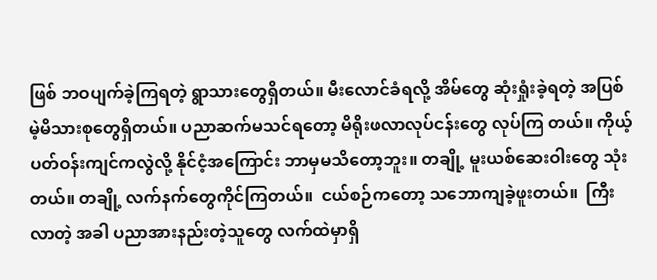ဖြစ် ဘဝပျက်ခဲ့ကြရတဲ့ ရွာသားတွေရှိတယ်။ မီးလောင်ခံရလို့ အိမ်တွေ ဆုံးရှုံးခဲ့ရတဲ့ အပြစ်မဲ့မိသားစုတွေရှိတယ်။ ပညာဆက်မသင်ရတော့ မိရိုးဖလာလုပ်ငန်းတွေ လုပ်ကြ တယ်။ ကိုယ့်ပတ်ဝန်းကျင်ကလွဲလို့ နိုင်ငံ့အကြောင်း ဘာမှမသိတော့ဘူး။ တချို့ မူးယစ်ဆေးဝါးတွေ သုံးတယ်။ တချို့ လက်နက်တွေကိုင်ကြတယ်။  ငယ်စဉ်ကတော့ သဘောကျခဲ့ဖူးတယ်။  ကြီးလာတဲ့ အခါ ပညာအားနည်းတဲ့သူတွေ လက်ထဲမှာရှိ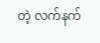တဲ့ လက်နက်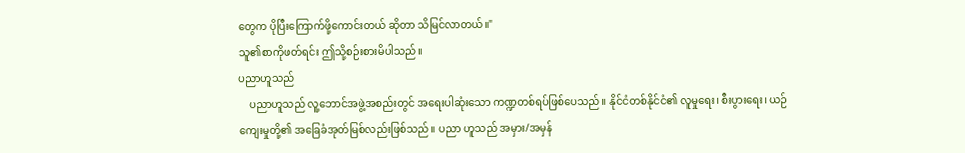တွေက ပိုပြီးကြောက်ဖို့ကောင်းတယ် ဆိုတာ သိမြင်လာတယ်။"
သူ၏စာကိုဖတ်ရင်း ဤသို့စဉ်းစားမိပါသည်။
ပညာဟူသည်
    ပညာဟူသည် လူ့ဘောင်အဖွဲ့အစည်းတွင် အရေးပါဆုံးသော ကဏ္ဍတစ်ရပ်ဖြစ်ပေသည်။ နိုင်ငံတစ်နိုင်ငံ၏ လူမှုရေး၊ စီးပွားရေး၊ ယဉ်ကျေးမှုတို့၏ အခြေခံအုတ်မြစ်လည်းဖြစ်သည်။ ပညာ ဟူသည် အမှား/အမှန်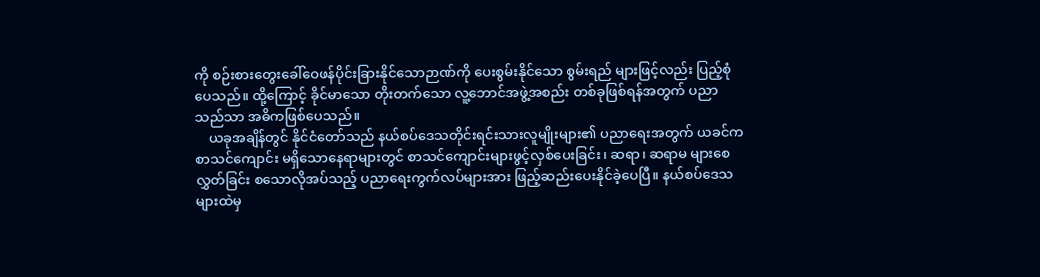ကို စဉ်းစားတွေးခေါ်ဝေဖန်ပိုင်းခြားနိုင်သောဉာဏ်ကို ပေးစွမ်းနိုင်သော စွမ်းရည် များဖြင့်လည်း ပြည့်စုံပေသည်။ ထို့ကြောင့် ခိုင်မာသော တိုးတက်သော လူ့ဘောင်အဖွဲ့အစည်း တစ်ခုဖြစ်ရန်အတွက် ပညာသည်သာ အဓိကဖြစ်ပေသည်။
    ယခုအချိန်တွင် နိုင်ငံတော်သည် နယ်စပ်ဒေသတိုင်းရင်းသားလူမျိုးများ၏ ပညာရေးအတွက် ယခင်က စာသင်ကျောင်း မရှိသောနေရာများတွင် စာသင်ကျောင်းများဖွင့်လှစ်ပေးခြင်း၊ ဆရာ၊ ဆရာမ များစေလွှတ်ခြင်း စသောလိုအပ်သည့် ပညာရေးကွက်လပ်များအား ဖြည့်ဆည်းပေးနိုင်ခဲ့ပေပြီ။ နယ်စပ်ဒေသများထဲမှ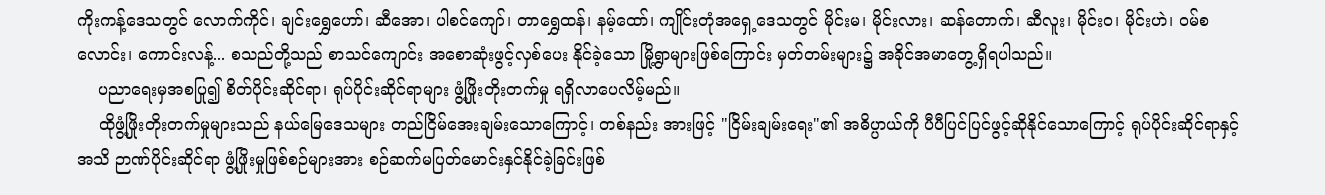ကိုးကန့်ဒေသတွင် လောက်ကိုင်၊ ချင်း‌ရွှေဟော်၊ ဆီအော၊ ပါစင်ကျော်၊ တာရွှေထန်၊ နမ့်ထော်၊ ကျိုင်းတုံအရှေ့ဒေသတွင် မိုင်းမ၊ မိုင်းလား၊ ဆန်တောက်၊ ဆီလူး၊ မိုင်းဝ၊ မိုင်းဟဲ၊ ဝမ်စလောင်း၊ ကောင်းလန့်... စသည်တို့သည် စာသင်ကျောင်း အစောဆုံးဖွင့်လှစ်ပေး နိုင်ခဲ့သော မြို့ရွာများဖြစ်ကြောင်း မှတ်တမ်းများ၌ အခိုင်အမာတွေ့ရှိရပါသည်။
    ပညာရေးမှအစပြု၍ စိတ်ပိုင်းဆိုင်ရာ၊ ရုပ်ပိုင်းဆိုင်ရာများ ဖွံ့ဖြိုးတိုးတက်မှု ရရှိလာပေလိမ့်မည်။
    ထိုဖွံ့ဖြိုးတိုးတက်မှုများသည် နယ်မြေဒေသများ တည်ငြိမ်အေးချမ်းသောကြောင့်၊ တစ်နည်း အားဖြင့် "ငြိမ်းချမ်းရေး"၏ အဓိပ္ပာယ်ကို ပီပီပြင်ပြင်ဖွင့်ဆိုနိုင်သောကြောင့် ရုပ်ပိုင်းဆိုင်ရာနှင့် အသိ ဉာဏ်ပိုင်းဆိုင်ရာ ဖွံ့ဖြိုးမှုဖြစ်စဉ်များအား စဉ်ဆက်မပြတ်မောင်းနှင်နိုင်ခဲ့ခြင်းဖြစ်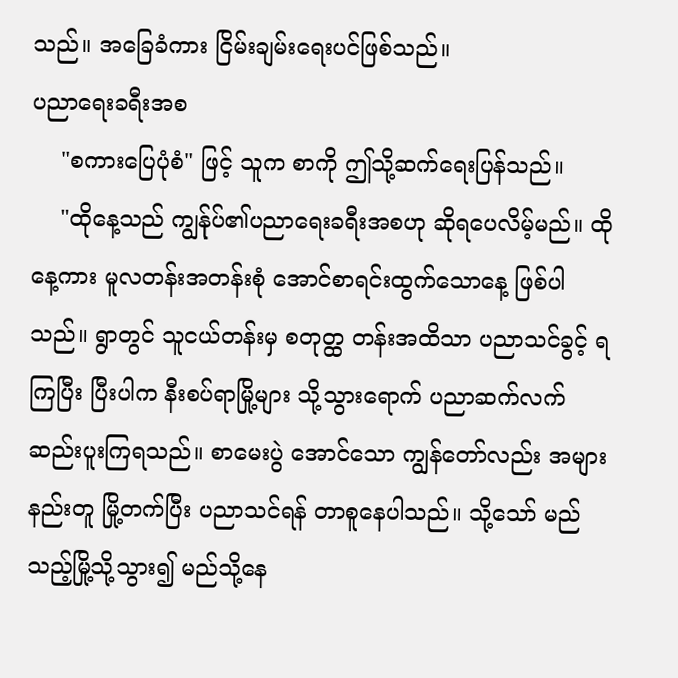သည်။ အခြေခံကား ငြိမ်းချမ်းရေးပင်ဖြစ်သည်။
ပညာရေးခရီးအစ
    "စကားပြေပုံစံ" ဖြင့် သူက စာကို ဤသို့ဆက်ရေးပြန်သည်။
    "ထိုနေ့သည် ကျွန်ုပ်၏ပညာရေးခရီးအစဟု ဆိုရပေလိမ့်မည်။ ထိုနေ့ကား မူလတန်းအတန်းစုံ အောင်စာရင်းထွက်သောနေ့ ဖြစ်ပါသည်။ ရွာတွင် သူငယ်တန်းမှ စတုတ္ထ တန်းအထိသာ ပညာသင်ခွင့် ရကြပြီး ပြီးပါက နီးစပ်ရာမြို့များ သို့သွားရောက် ပညာဆက်လက်ဆည်းပူးကြရသည်။ စာမေးပွဲ အောင်သော ကျွန်တော်လည်း အများနည်းတူ မြို့တက်ပြီး ပညာသင်ရန် တာစူနေပါသည်။ သို့သော် မည်သည့်မြို့သို့သွား၍ မည်သို့နေ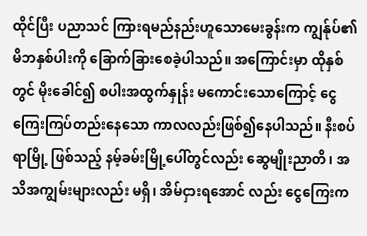ထိုင်ပြီး ပညာသင် ကြားရမည်နည်းဟူသောမေးခွန်းက ကျွန်ုပ်၏ မိဘနှစ်ပါးကို ခြောက်ခြားစေခဲ့ပါသည်။ အကြောင်းမှာ ထိုနှစ်တွင် မိုးခေါင်၍ စပါးအထွက်နှုန်း မကောင်းသောကြောင့် ငွေကြေးကြပ်တည်းနေသော ကာလလည်းဖြစ်၍နေပါသည်။ နီးစပ်ရာမြို့ ဖြစ်သည့် နမ့်ခမ်းမြို့ပေါ်တွင်လည်း ဆွေမျိုးညာတိ၊ အသိအကျွမ်းများလည်း မရှိ၊ အိမ်ငှားရအောင် လည်း ငွေကြေးက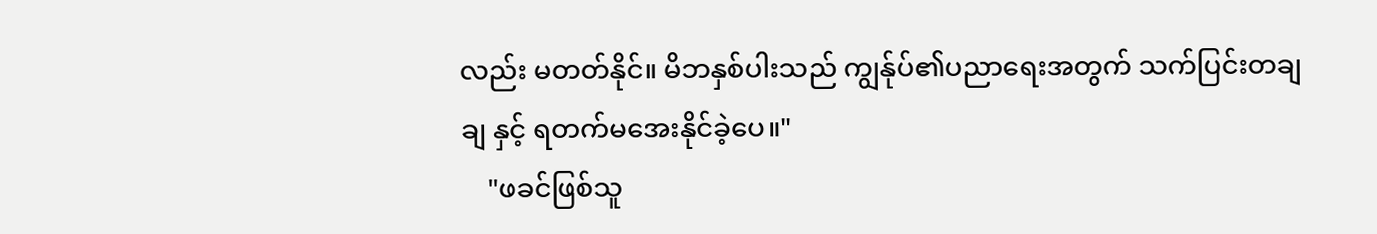လည်း မတတ်နိုင်။ မိဘနှစ်ပါးသည် ကျွန်ုပ်၏ပညာရေးအတွက် သက်ပြင်းတချချ နှင့် ရတက်မအေးနိုင်ခဲ့ပေ။"
    "ဖခင်ဖြစ်သူ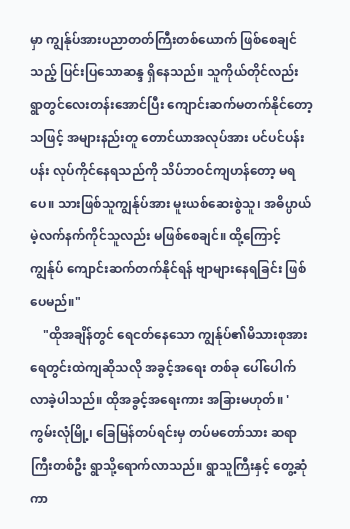မှာ ကျွန်ုပ်အားပညာတတ်ကြီးတစ်ယောက် ဖြစ်စေချင်သည့် ပြင်းပြသောဆန္ဒ ရှိနေသည်။ သူကိုယ်တိုင်လည်း ရွာတွင်လေးတန်းအောင်ပြီး ကျောင်းဆက်မတက်နိုင်တော့သဖြင့် အများနည်းတူ တောင်ယာအလုပ်အား ပင်ပင်ပန်းပန်း လုပ်ကိုင်နေရသည်ကို သိပ်ဘဝင်ကျဟန်တော့ မရပေ။ သားဖြစ်သူကျွန်ုပ်အား မူးယစ်ဆေးစွဲသူ၊ အဓိပ္ပာယ်မဲ့လက်နက်ကိုင်သူလည်း မဖြစ်စေချင်။ ထို့ကြောင့် ကျွန်ုပ် ကျောင်းဆက်တက်နိုင်ရန် ဗျာများနေရခြင်း ဖြစ်ပေမည်။"
    "ထိုအချိန်တွင် ရေငတ်နေသော ကျွန်ုပ်၏မိသားစုအား ရေတွင်းထဲကျဆိုသလို အခွင့်အရေး တစ်ခု ပေါ်ပေါက်လာခဲ့ပါသည်။ ထိုအခွင့်အရေးကား အခြားမဟုတ်။ 'ကွမ်းလုံမြို့၊ ခြေမြန်တပ်ရင်းမှ တပ်မတော်သား ဆရာကြီးတစ်ဦး ရွာသို့ရောက်လာသည်။ ရွာသူကြီးနှင့် တွေ့ဆုံကာ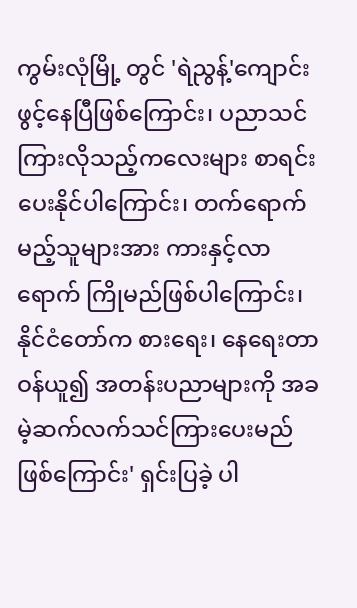ကွမ်းလုံမြို့ တွင် 'ရဲညွန့်'ကျောင်းဖွင့်နေပြီဖြစ်ကြောင်း၊ ပညာသင်ကြားလိုသည့်ကလေးများ စာရင်းပေးနိုင်ပါကြောင်း၊ တက်ရောက်မည့်သူများအား ကားနှင့်လာရောက် ကြိုမည်ဖြစ်ပါကြောင်း၊ နိုင်ငံတော်က စားရေး၊ နေရေးတာဝန်ယူ၍ အတန်းပညာများကို အခမဲ့ဆက်လက်သင်ကြားပေးမည်ဖြစ်ကြောင်း' ရှင်းပြခဲ့ ပါ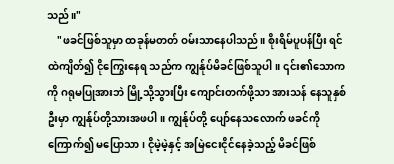သည်။"
    "ဖခင်ဖြစ်သူမှာ ထခုန်မတတ် ဝမ်းသာနေပါသည်။ စိုးရိမ်ပူပန်ပြီး ရင်ထဲကျိတ်၍ ငိုကြွေးနေရ သည်က ကျွန်ုပ်မိခင်ဖြစ်သူပါ။ ၎င်း၏သောကကို ဂရုမပြုအားဘဲ မြို့သို့သွားပြီး ကျောင်းတက်ဖို့သာ အားသန် နေသူနှစ်ဦးမှာ ကျွန်ုပ်တို့သားအဖပါ။ ကျွန်ုပ်တို့ ပျော်နေသလောက် ဖခင်ကိုကြောက်၍ မပြောသာ၊ ငိုမဲ့မဲ့နှင့် အမြဲငေးငိုင်နေခဲ့သည့် မိခင်ဖြစ်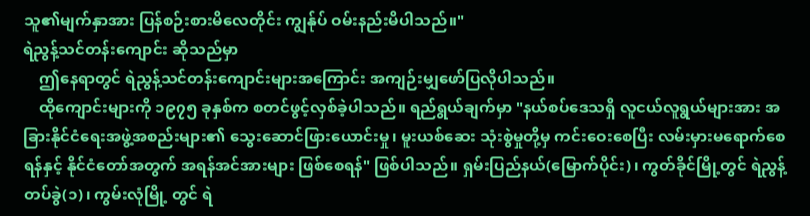သူ၏မျက်နှာအား ပြန်စဉ်းစားမိလေတိုင်း ကျွန်ုပ် ဝမ်းနည်းမိပါသည်။"
ရဲညွန့်သင်တန်းကျောင်း ဆိုသည်မှာ
    ဤနေရာတွင် ရဲညွန့်သင်တန်းကျောင်းများအကြောင်း အကျဉ်းမျှဖော်ပြလိုပါသည်။
    ထိုကျောင်းများကို ၁၉၇၅ ခုနှစ်က စတင်ဖွင့်လှစ်ခဲ့ပါသည်။ ရည်ရွယ်ချက်မှာ "နယ်စပ်ဒေသရှိ လူငယ်လူရွယ်များအား အခြားနိုင်ငံရေးအဖွဲ့အစည်းများ၏ သွေးဆောင်ဖြားယောင်းမှု၊ မူးယစ်ဆေး သုံးစွဲမှုတို့မှ ကင်းဝေးစေပြီး လမ်းမှားမရောက်စေရန်နှင့် နိုင်ငံတော်အတွက် အရန်အင်အားများ ဖြစ်စေရန်" ဖြစ်ပါသည်။ ရှမ်းပြည်နယ်(မြောက်ပိုင်း)၊ ကွတ်ခိုင်မြို့တွင် ရဲညွန့်တပ်ခွဲ(၁)၊ ကွမ်းလုံမြို့ တွင် ရဲ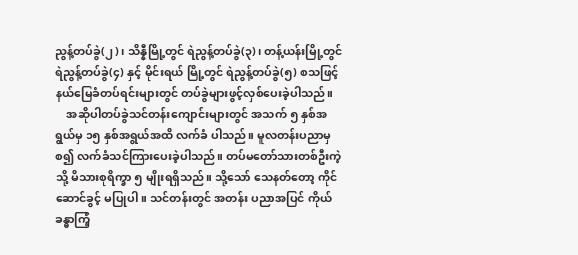ညွန့်တပ်ခွဲ(၂)၊ သိန္နီမြို့တွင် ရဲညွန့်တပ်ခွဲ(၃)၊ တန့်ယန်းမြို့တွင် ရဲညွန့်တပ်ခွဲ(၄) နှင့် မိုင်းရယ် မြို့တွင် ရဲညွန့်တပ်ခွဲ(၅) စသဖြင့် နယ်မြေခံတပ်ရင်းများတွင် တပ်ခွဲများဖွင့်လှစ်ပေးခဲ့ပါသည်။
    အဆိုပါတပ်ခွဲသင်တန်းကျောင်းများတွင် အသက် ၅ နှစ်အရွယ်မှ ၁၅ နှစ်အရွယ်အထိ လက်ခံ ပါသည်။ မူလတန်းပညာမှစ၍ လက်ခံသင်ကြားပေးခဲ့ပါသည်။ တပ်မတော်သားတစ်ဦးကဲ့သို့ မိသားစုရိက္ခာ ၅ မျိုးရရှိသည်။ သို့သော် သေနတ်တော့ ကိုင်ဆောင်ခွင့် မပြုပါ။ သင်တန်းတွင် အတန်း ပညာအပြင် ကိုယ်ခန္ဓာကြံ့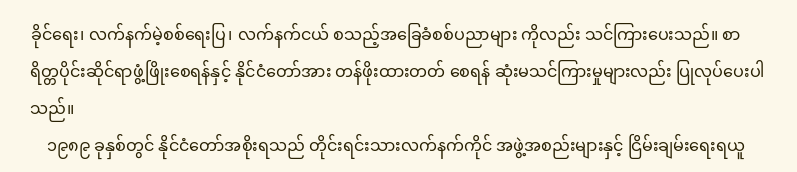ခိုင်ရေး၊ လက်နက်မဲ့စစ်ရေးပြ၊ လက်နက်ငယ် စသည့်အခြေခံစစ်ပညာများ ကိုလည်း သင်ကြားပေးသည်။ စာရိတ္တပိုင်းဆိုင်ရာဖွံ့ဖြိုး‌စေရန်နှင့် နိုင်ငံတော်အား တန်ဖိုးထားတတ် စေရန် ဆုံးမသင်ကြားမှုများလည်း ပြုလုပ်ပေးပါသည်။
    ၁၉၈၉ ခုနှစ်တွင် နိုင်ငံတော်အစိုးရသည် တိုင်းရင်းသားလက်နက်ကိုင် အဖွဲ့အစည်းများနှင့် ငြိမ်းချမ်းရေးရယူ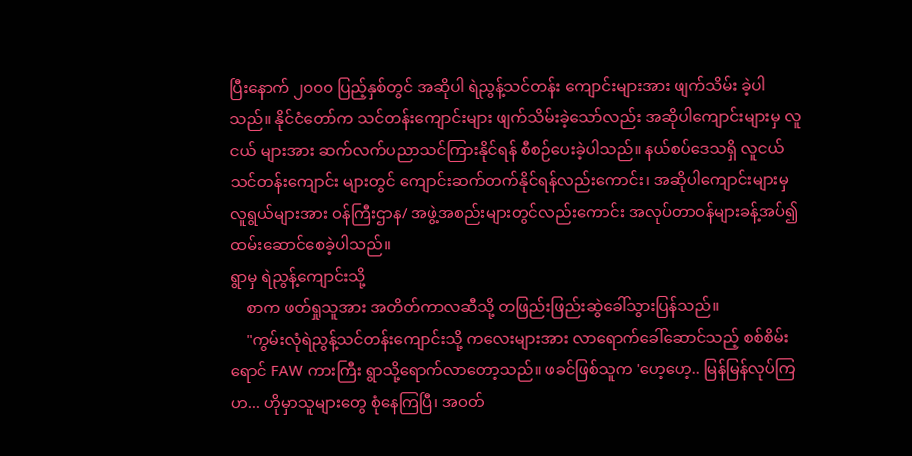ပြီးနောက် ၂၀၀၀ ပြည့်နှစ်တွင် အဆိုပါ ရဲညွန့်သင်တန်း ကျောင်းများအား ဖျက်သိမ်း ခဲ့ပါသည်။ နိုင်ငံတော်က သင်တန်းကျောင်းများ ဖျက်သိမ်းခဲ့သော်လည်း အဆိုပါကျောင်းများမှ လူငယ် များအား ဆက်လက်ပညာသင်ကြားနိုင်ရန် စီစဉ်ပေးခဲ့ပါသည်။ နယ်စပ်ဒေသရှိ လူငယ်သင်တန်းကျောင်း များတွင် ကျောင်းဆက်တက်နိုင်ရန်လည်းကောင်း၊ အဆိုပါကျောင်းများမှ လူရွယ်များအား ဝန်ကြီးဌာန/ အဖွဲ့အစည်းများတွင်လည်းကောင်း အလုပ်တာဝန်များခန့်အပ်၍ ထမ်းဆောင်စေခဲ့ပါသည်။
ရွာမှ ရဲညွန့်ကျောင်းသို့
    စာက ဖတ်ရှုသူအား အတိတ်ကာလဆီသို့ တဖြည်းဖြည်းဆွဲခေါ်သွားပြန်သည်။
    "ကွမ်းလုံရဲညွန့်သင်တန်းကျောင်းသို့ ကလေးများအား လာရောက်ခေါ်ဆောင်သည့် စစ်စိမ်း ရောင် FAW ကားကြီး ရွာသို့ရောက်လာတော့သည်။ ဖခင်ဖြစ်သူက 'ဟေ့ဟေ့.. မြန်မြန်လုပ်ကြဟ... ဟိုမှာသူများတွေ စုံနေကြပြီ၊ အဝတ်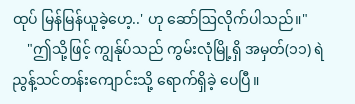ထုပ် မြန်မြန်ယူခဲ့ဟေ့..' ဟု ဆော်ဩလိုက်ပါသည်။"
    "ဤသို့ဖြင့် ကျွန်ုပ်သည် ကွမ်းလုံမြို့ရှိ အမှတ်(၁၁) ရဲညွန့်သင်တန်းကျောင်းသို့ ရောက်ရှိခဲ့ ပေပြီ။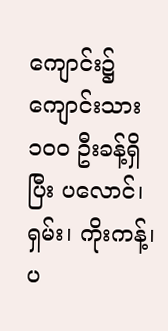ကျောင်း၌ ကျောင်းသား ၁၀၀ ဦးခန့်ရှိပြီး ပလောင်၊ ရှမ်း၊ ကိုးကန့်၊ ပ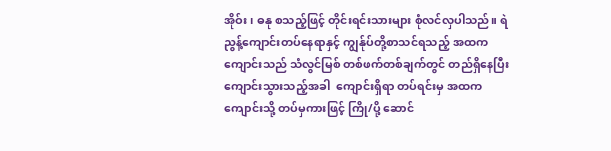အိုဝ်း၊ ဓနု စသည့်ဖြင့် တိုင်းရင်းသားများ စုံလင်လှပါသည်။ ရဲညွန့်ကျောင်းတပ်နေရာနှင့် ကျွန်ုပ်တို့စာသင်ရသည့် အထက ကျောင်းသည် သံလွင်မြစ် တစ်ဖက်တစ်ချက်တွင် တည်ရှိနေပြီး ကျောင်းသွားသည့်အခါ  ကျောင်းရှိရာ တပ်ရင်းမှ အထကကျောင်းသို့ တပ်မှကားဖြင့် ကြို/ပို့ ဆောင်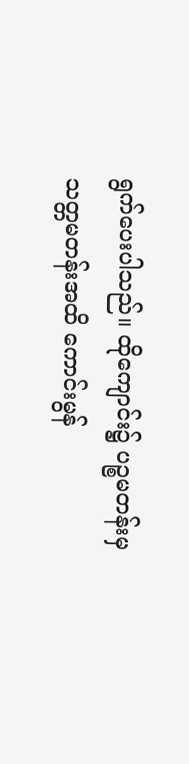ရွက်ပေးပါသည်။ ထိုကျောင်း၌ ပဉ္စမတန်းမှ သတ္တမတန်းအထိ ကောင်းမွန်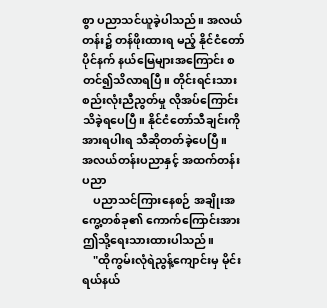စွာ ပညာသင်ယူခဲ့ပါသည်။ အလယ်တန်း၌ တန်ဖိုးထားရ မည့် နိုင်ငံတော်ပိုင်နက် နယ်မြေများအကြောင်း စတင်၍သိလာရပြီ။ တိုင်းရင်းသား စည်းလုံးညီညွတ်မှု လိုအပ်ကြောင်း သိခဲ့ရပေပြီ။ နိုင်ငံတော်သီချင်းကို အားရပါးရ သီဆိုတတ်ခဲ့ပေပြီ။
အလယ်တန်းပညာနှင့် အထက်တန်းပညာ
    ပညာသင်ကြားနေစဉ် အချိုးအကွေ့တစ်ခု၏ ကောက်ကြောင်းအား ဤသို့ရေးသားထားပါသည်။
    "ထိုကွမ်းလုံရဲညွန့်ကျောင်းမှ မိုင်းရယ်နယ်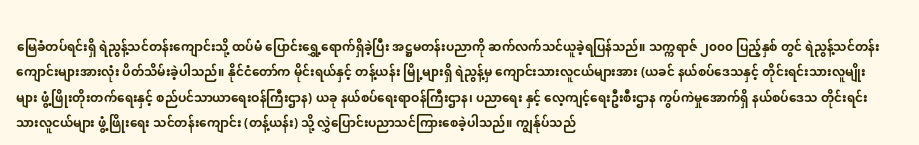မြေခံတပ်ရင်းရှိ ရဲညွန့်သင်တန်းကျောင်းသို့ ထပ်မံ ပြောင်းရွှေ့ရောက်ရှိခဲ့ပြီး အဋ္ဌမတန်းပညာကို ဆက်လက်သင်ယူခဲ့ရပြန်သည်။ သက္ကရာဇ် ၂၀၀၀ ပြည့်နှစ် တွင် ရဲညွန့်သင်တန်းကျောင်းများအားလုံး ပိတ်သိမ်းခဲ့ပါသည်။ နိုင်ငံတော်က မိုင်းရယ်နှင့် တန့်ယန်း မြို့များရှိ ရဲညွန့်မှ ကျောင်းသားလူငယ်များအား (ယခင် နယ်စပ်ဒေသနှင့် တိုင်းရင်းသားလူမျိုးများ ဖွံ့ဖြိုးတိုးတက်ရေးနှင့် စည်ပင်သာယာရေးဝန်ကြီးဌာန) ယခု နယ်စပ်ရေးရာဝန်ကြီးဌာန၊ ပညာရေး နှင့် လေ့ကျင့်ရေးဦးစီးဌာန ကွပ်ကဲမှုအောက်ရှိ နယ်စပ်ဒေသ တိုင်းရင်းသားလူငယ်များ ဖွံ့ဖြိုးရေး သင်တန်းကျောင်း (တန့်ယန်း) သို့ လွှဲပြောင်းပညာသင်ကြားစေခဲ့ပါသည်။ ကျွန်ုပ်သည်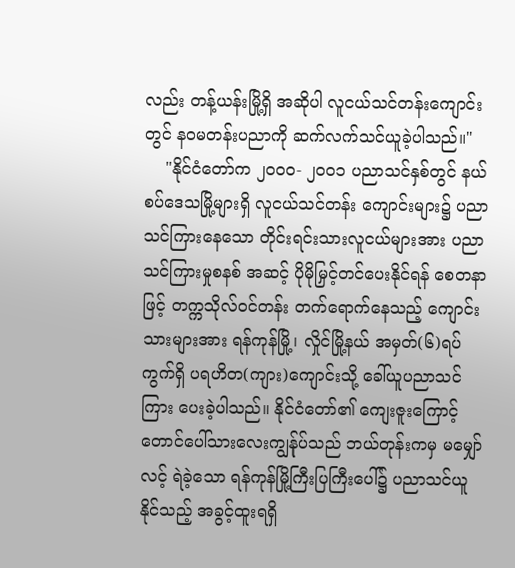လည်း တန့်ယန်းမြို့ရှိ အဆိုပါ လူငယ်သင်တန်းကျောင်းတွင် နဝမတန်းပညာကို ဆက်လက်သင်ယူခဲ့ပါသည်။"
    "နိုင်ငံတော်က ၂၀၀၀- ၂၀၀၁ ပညာသင်နှစ်တွင် နယ်စပ်ဒေသမြို့များရှိ လူငယ်သင်တန်း ကျောင်းများ၌ ပညာသင်ကြားနေသော တိုင်းရင်းသားလူငယ်များအား ပညာသင်ကြားမှုစနစ် အဆင့် ပိုမိုမြှင့်တင်ပေးနိုင်ရန် စေတနာဖြင့် တက္ကသိုလ်ဝင်တန်း တက်ရောက်နေသည့် ကျောင်းသားများအား ရန်ကုန်မြို့၊ လှိုင်မြို့နယ် အမှတ်(၆)ရပ်ကွက်ရှိ ပရဟိတ(ကျား)ကျောင်းသို့ ခေါ်ယူပညာသင်ကြား ပေးခဲ့ပါသည်။ နိုင်ငံတော်၏ ကျေးဇူးကြောင့် တောင်ပေါ်သားလေးကျွန်ုပ်သည် ဘယ်တုန်းကမှ မမျှော်လင့် ရဲခဲ့သော ရန်ကုန်မြို့ကြီးပြကြီးပေါ်၌ ပညာသင်ယူနိုင်သည့် အခွင့်ထူးရရှိ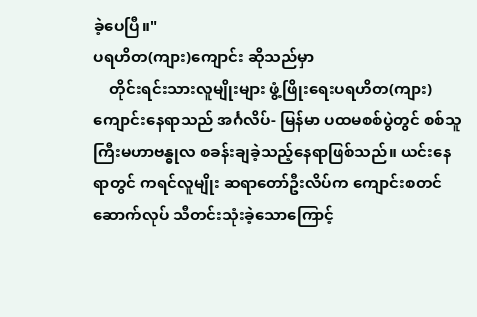ခဲ့ပေပြီ။"
ပရဟိတ(ကျား)ကျောင်း ဆိုသည်မှာ
    တိုင်းရင်းသားလူမျိုးများ ဖွံ့ဖြိုးရေးပရဟိတ(ကျား)ကျောင်းနေရာသည် အင်္ဂလိပ်- မြန်မာ ပထမစစ်ပွဲတွင် စစ်သူကြီးမဟာဗန္ဓုလ စခန်းချခဲ့သည့်နေရာဖြစ်သည်။ ယင်းနေရာတွင် ကရင်လူမျိုး ဆရာတော်ဦးလိပ်က ကျောင်းစတင်ဆောက်လုပ် သီတင်းသုံးခဲ့သောကြောင့်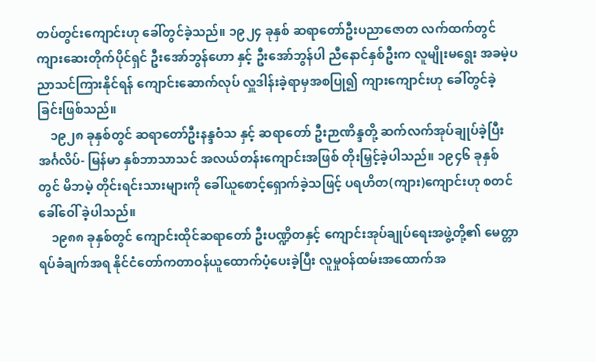တပ်တွင်းကျောင်းဟု ခေါ်တွင်ခဲ့သည်။ ၁၉၂၄ ခုနှစ် ဆရာတော်ဦးပညာဇောတ လက်ထက်တွင် ကျားဆေးတိုက်ပိုင်ရှင် ဦးအော်ဘွန်ဟော နှင့် ဦးအော်ဘွန်ပါ ညီနောင်နှစ်ဦးက လူမျိုးမရွေး အခမဲ့ပညာသင်ကြားနိုင်ရန် ကျောင်းဆောက်လုပ် လှူဒါန်းခဲ့ရာမှအစပြု၍ ကျားကျောင်းဟု ခေါ်တွင်ခဲ့ခြင်းဖြစ်သည်။
    ၁၉၂၈ ခုနှစ်တွင် ဆရာတော်ဦးနန္ဒဝံသ နှင့် ဆရာတော် ဦးဉာဏိန္ဒတို့ ဆက်လက်အုပ်ချုပ်ခဲ့ပြီး အင်္ဂလိပ်- မြန်မာ နှစ်ဘာသာသင် အလယ်တန်းကျောင်းအဖြစ် တိုးမြှင့်ခဲ့ပါသည်။ ၁၉၄၆ ခုနှစ်တွင် မိဘမဲ့ တိုင်းရင်းသားများကို ခေါ်ယူစောင့်ရှောက်ခဲ့သဖြင့် ပရဟိတ(ကျား)ကျောင်းဟု စတင်ခေါ်ဝေါ် ခဲ့ပါသည်။
    ၁၉၈၈ ခုနှစ်တွင် ကျောင်းထိုင်ဆရာတော် ဦးပဏ္ဍိတနှင့် ကျောင်းအုပ်ချုပ်ရေးအဖွဲ့တို့၏ မေတ္တာ ရပ်ခံချက်အရ နိုင်ငံတော်ကတာဝန်ယူထောက်ပံ့ပေးခဲ့ပြီး လူမှုဝန်ထမ်းအထောက်အ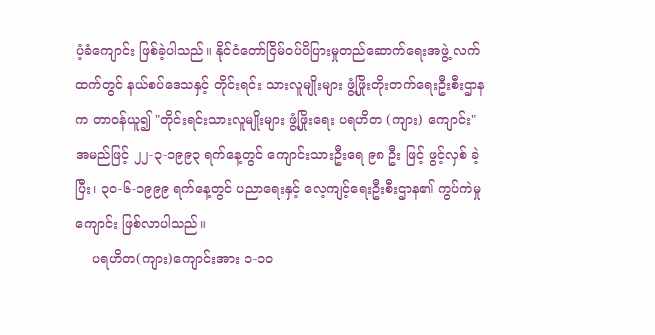ပံ့ခံကျောင်း ဖြစ်ခဲ့ပါသည်။ နိုင်ငံတော်ငြိမ်ဝပ်ပိပြားမှုတည်ဆောက်ရေးအဖွဲ့ လက်ထက်တွင် နယ်စပ်ဒေသနှင့် တိုင်းရင်း သားလူမျိုးများ ဖွံ့ဖြိုးတိုးတက်ရေးဦးစီးဌာနက တာဝန်ယူ၍ "တိုင်းရင်းသားလူမျိုးများ ဖွံ့ဖြိုးရေး ပရဟိတ (ကျား) ကျောင်း" အမည်ဖြင့် ၂၂-၃-၁၉၉၃ ရက်နေ့တွင် ကျောင်းသားဦးရေ ၉၈ ဦး ဖြင့် ဖွင့်လှစ် ခဲ့ပြီး၊ ၃၀-၆-၁၉၉၉ ရက်နေ့တွင် ပညာရေးနှင့် လေ့ကျင့်ရေးဦးစီးဌာန၏ ကွပ်ကဲမှုကျောင်း ဖြစ်လာပါသည်။
    ပရဟိတ(ကျား)ကျောင်းအား ၁-၁၀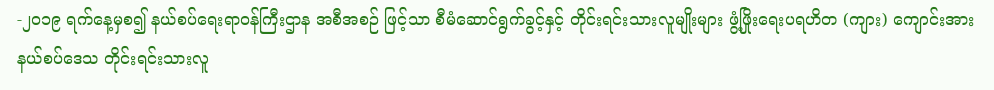-၂၀၁၉ ရက်နေ့မှစ၍ နယ်စပ်ရေးရာဝန်ကြီးဌာန အစီအစဉ် ဖြင့်သာ စီမံဆောင်ရွက်ခွင့်နှင့် တိုင်းရင်းသားလူမျိုးများ ဖွံ့ဖြိုးရေးပရဟိတ (ကျား) ကျောင်းအား နယ်စပ်ဒေသ တိုင်းရင်းသားလူ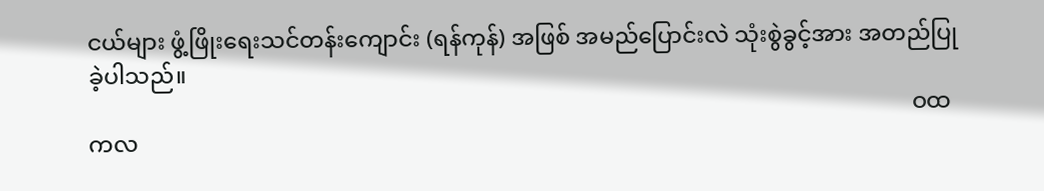ငယ်များ ဖွံ့ဖြိုးရေးသင်တန်းကျောင်း (ရန်ကုန်) အဖြစ် အမည်ပြောင်းလဲ သုံးစွဲခွင့်အား အတည်ပြုခဲ့ပါသည်။
                                                                                                                                                ဝထကလ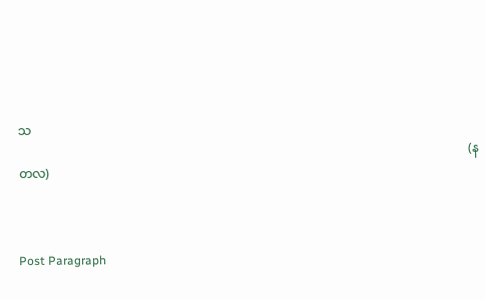သ
                                                                                                                                                (နတလ)



Post Paragraph